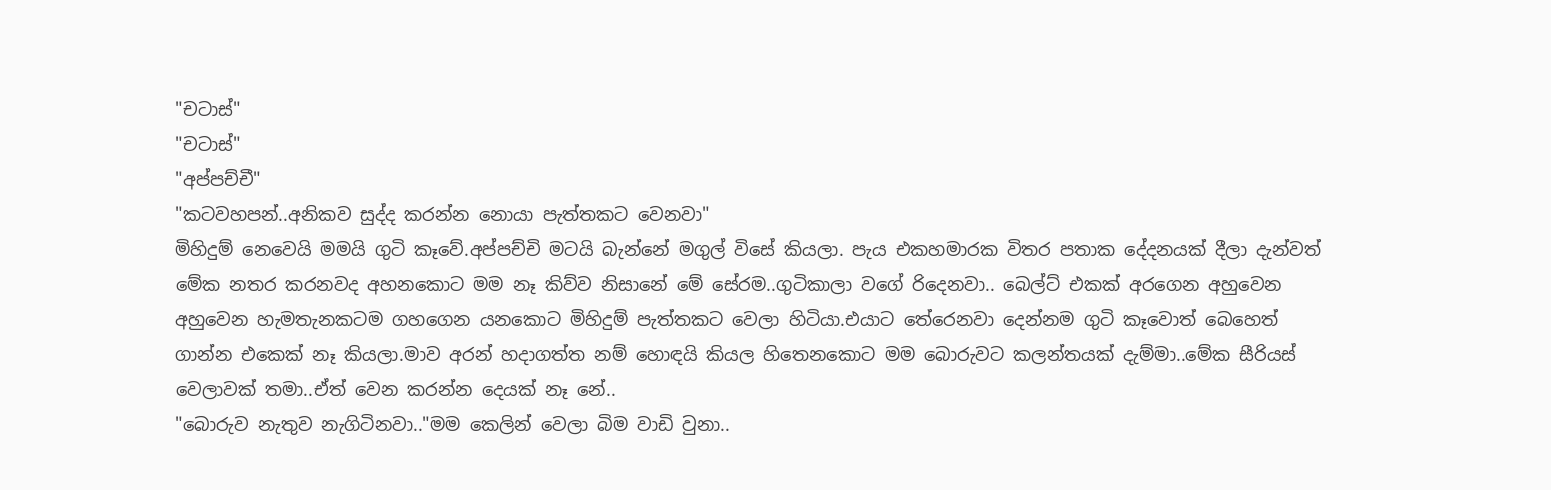"චටාස්"
"චටාස්"
"අප්පච්චී"
"කටවහපන්..අනිකව සුද්ද කරන්න නොයා පැත්තකට වෙනවා"
මිහිදුම් නෙවෙයි මමයි ගුටි කෑවේ.අප්පච්චි මටයි බැන්නේ මගුල් විසේ කියලා. පැය එකහමාරක විතර පතාක දේදනයක් දීලා දැන්වත් මේක නතර කරනවද අහනකොට මම නෑ කිව්ව නිසානේ මේ සේරම..ගුටිකාලා වගේ රිදෙනවා.. බෙල්ට් එකක් අරගෙන අහුවෙන අහුවෙන හැමතැනකටම ගහගෙන යනකොට මිහිදුම් පැත්තකට වෙලා හිටියා.එයාට තේරෙනවා දෙන්නම ගුටි කෑවොත් බෙහෙත් ගාන්න එකෙක් නෑ කියලා.මාව අරන් හදාගත්ත නම් හොඳයි කියල හිතෙනකොට මම බොරුවට කලන්තයක් දැම්මා..මේක සීරියස් වෙලාවක් තමා..ඒත් වෙන කරන්න දෙයක් නෑ නේ..
"බොරුව නැතුව නැගිටිනවා.."මම කෙලින් වෙලා බිම වාඩි වුනා..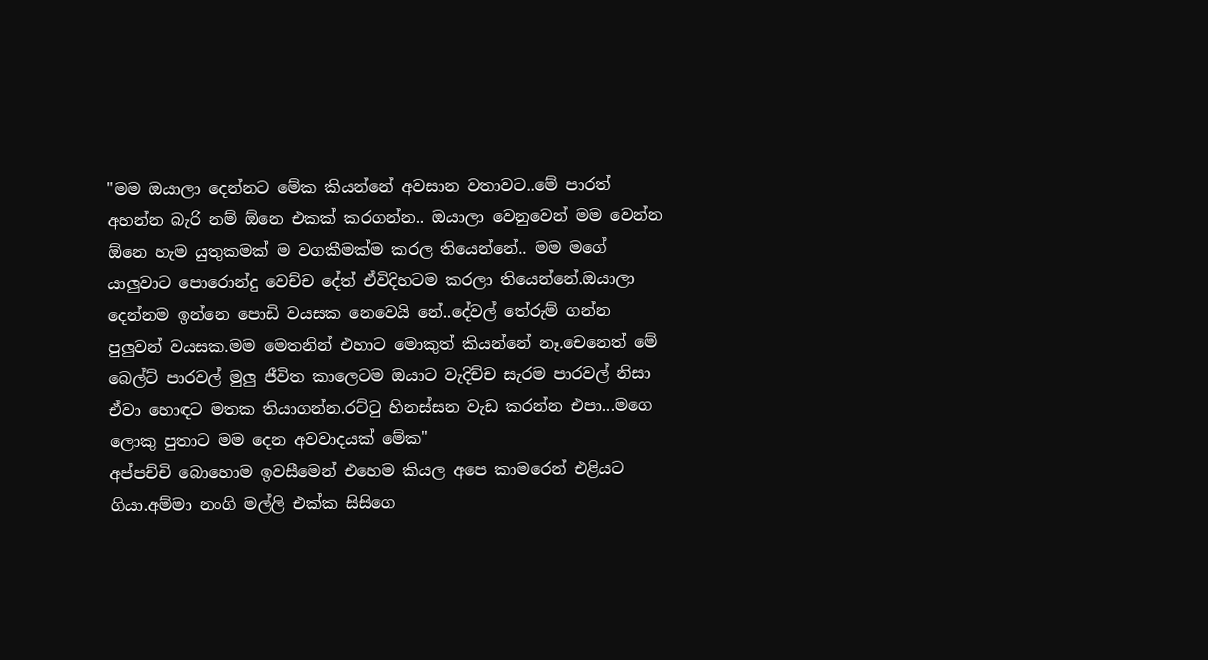"මම ඔයාලා දෙන්නට මේක කියන්නේ අවසාන වතාවට..මේ පාරත් අහන්න බැරි නම් ඕනෙ එකක් කරගන්න.. ඔයාලා වෙනුවෙන් මම වෙන්න ඕනෙ හැම යුතුකමක් ම වගකීමක්ම කරල තියෙන්නේ.. මම මගේ යාලුවාට පොරොන්දු වෙච්ච දේත් ඒවිදිහටම කරලා තියෙන්නේ.ඔයාලා දෙන්නම ඉන්නෙ පොඩි වයසක නෙවෙයි නේ..දේවල් තේරුම් ගන්න පුලුවන් වයසක.මම මෙතනින් එහාට මොකුත් කියන්නේ නෑ.චෙනෙත් මේ බෙල්ට් පාරවල් මුලු ජීවිත කාලෙටම ඔයාට වැදිච්ච සැරම පාරවල් නිසා ඒවා හොඳට මතක තියාගන්න.රට්ටු හිනස්සන වැඩ කරන්න එපා...මගෙ ලොකු පුතාට මම දෙන අවවාදයක් මේක"
අප්පච්චි බොහොම ඉවසීමෙන් එහෙම කියල අපෙ කාමරෙන් එළියට ගියා.අම්මා නංගි මල්ලි එක්ක සිසිගෙ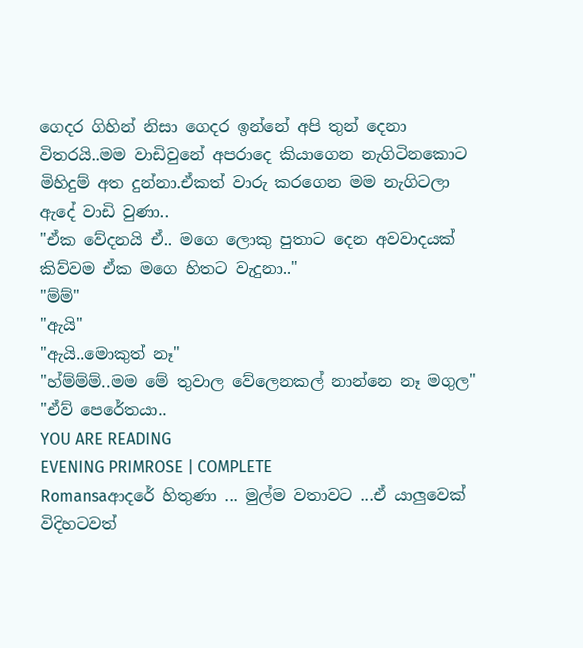ගෙදර ගිහින් නිසා ගෙදර ඉන්නේ අපි තුන් දෙනා විතරයි..මම වාඩිවුනේ අපරාදෙ කියාගෙන නැගිටිනකොට මිහිදුම් අත දුන්නා.ඒකත් වාරු කරගෙන මම නැගිටලා ඇදේ වාඩි වුණා..
"ඒක වේදනයි ඒ.. මගෙ ලොකු පුතාට දෙන අවවාදයක් කිව්වම ඒක මගෙ හිතට වැදුනා.."
"ම්ම්"
"ඇයි"
"ඇයි..මොකුත් නෑ"
"හ්ම්ම්ම්..මම මේ තුවාල වේලෙනකල් නාන්නෙ නෑ මගුල"
"ඒව් පෙරේතයා..
YOU ARE READING
EVENING PRIMROSE | COMPLETE
Romansaආදරේ හිතුණා ... මුල්ම වතාවට ...ඒ යාලුවෙක් විදිහටවත්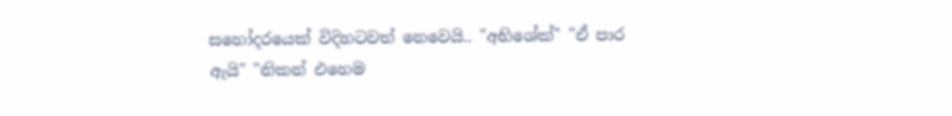සහෝදරයෙක් විදිහටවත් නෙවෙයි.. "අභිශේක්" "ඒ පාර ඇයි" "නිකන් එහෙම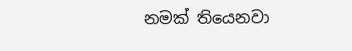නමක් තියෙනවා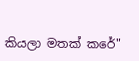කියලා මතක් කරේ"